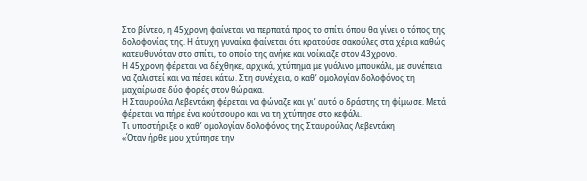Στο βίντεο, η 45χρονη φαίνεται να περπατά προς το σπίτι όπου θα γίνει ο τόπος της δολοφονίας της. Η άτυχη γυναίκα φαίνεται ότι κρατούσε σακούλες στα χέρια καθώς κατευθυνόταν στο σπίτι, το οποίο της ανήκε και νοίκιαζε στον 43χρονο.
Η 45χρονη φέρεται να δέχθηκε, αρχικά, χτύπημα με γυάλινο μπουκάλι, με συνέπεια να ζαλιστεί και να πέσει κάτω. Στη συνέχεια, ο καθ’ ομολογίαν δολοφόνος τη μαχαίρωσε δύο φορές στον θώρακα.
Η Σταυρούλα Λεβεντάκη φέρεται να φώναζε και γι’ αυτό ο δράστης τη φίμωσε. Μετά φέρεται να πήρε ένα κούτσουρο και να τη χτύπησε στο κεφάλι.
Τι υποστήριξε ο καθ’ ομολογίαν δολοφόνος της Σταυρούλας Λεβεντάκη
«Όταν ήρθε μου χτύπησε την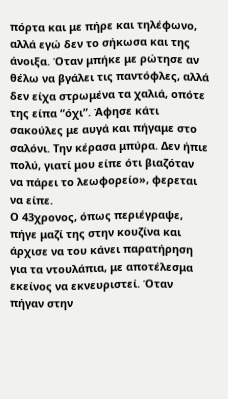πόρτα και με πήρε και τηλέφωνο, αλλά εγώ δεν το σήκωσα και της άνοιξα. Όταν μπήκε με ρώτησε αν θέλω να βγάλει τις παντόφλες, αλλά δεν είχα στρωμένα τα χαλιά, οπότε της είπα “όχι”. Άφησε κάτι σακούλες με αυγά και πήγαμε στο σαλόνι. Την κέρασα μπύρα. Δεν ήπιε πολύ, γιατί μου είπε ότι βιαζόταν να πάρει το λεωφορείο», φερεται να είπε.
Ο 43χρονος, όπως περιέγραψε, πήγε μαζί της στην κουζίνα και άρχισε να του κάνει παρατήρηση για τα ντουλάπια, με αποτέλεσμα εκείνος να εκνευριστεί. Όταν πήγαν στην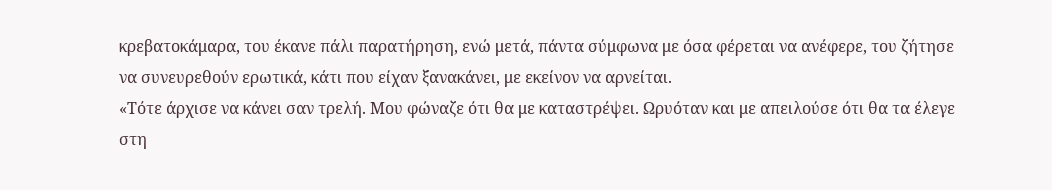κρεβατοκάμαρα, του έκανε πάλι παρατήρηση, ενώ μετά, πάντα σύμφωνα με όσα φέρεται να ανέφερε, του ζήτησε να συνευρεθούν ερωτικά, κάτι που είχαν ξανακάνει, με εκείνον να αρνείται.
«Τότε άρχισε να κάνει σαν τρελή. Μου φώναζε ότι θα με καταστρέψει. Ωρυόταν και με απειλούσε ότι θα τα έλεγε στη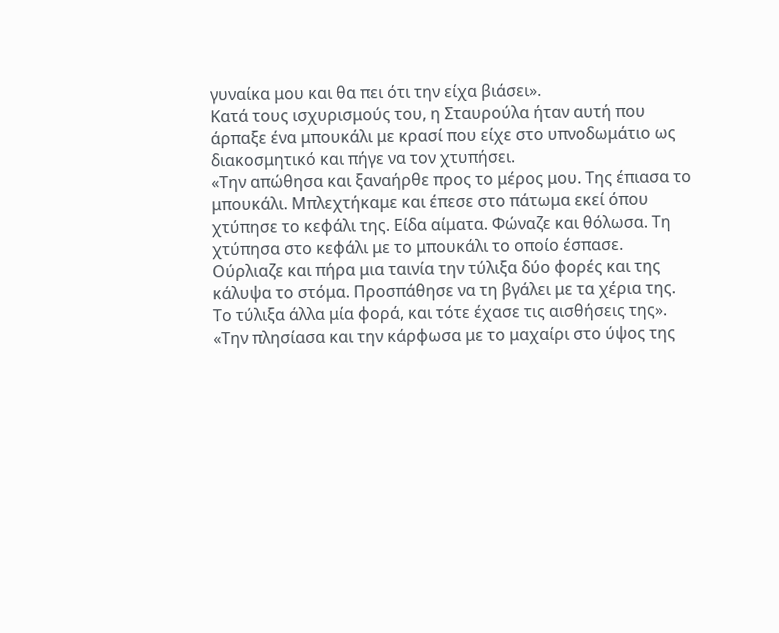γυναίκα μου και θα πει ότι την είχα βιάσει».
Κατά τους ισχυρισμούς του, η Σταυρούλα ήταν αυτή που άρπαξε ένα μπουκάλι με κρασί που είχε στο υπνοδωμάτιο ως διακοσμητικό και πήγε να τον χτυπήσει.
«Την απώθησα και ξαναήρθε προς το μέρος μου. Της έπιασα το μπουκάλι. Μπλεχτήκαμε και έπεσε στο πάτωμα εκεί όπου χτύπησε το κεφάλι της. Είδα αίματα. Φώναζε και θόλωσα. Τη χτύπησα στο κεφάλι με το μπουκάλι το οποίο έσπασε. Ούρλιαζε και πήρα μια ταινία την τύλιξα δύο φορές και της κάλυψα το στόμα. Προσπάθησε να τη βγάλει με τα χέρια της. Το τύλιξα άλλα μία φορά, και τότε έχασε τις αισθήσεις της».
«Την πλησίασα και την κάρφωσα με το μαχαίρι στο ύψος της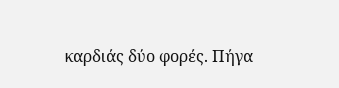καρδιάς δύο φορές. Πήγα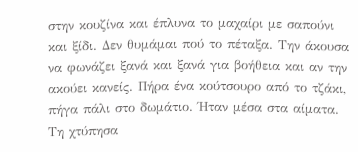στην κουζίνα και έπλυνα το μαχαίρι με σαπούνι και ξίδι. Δεν θυμάμαι πού το πέταξα. Την άκουσα να φωνάζει ξανά και ξανά για βοήθεια και αν την ακούει κανείς. Πήρα ένα κούτσουρο από το τζάκι, πήγα πάλι στο δωμάτιο. Ήταν μέσα στα αίματα. Τη χτύπησα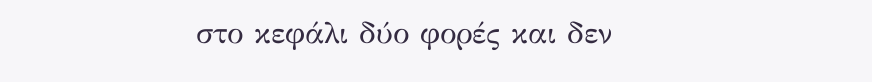στο κεφάλι δύο φορές και δεν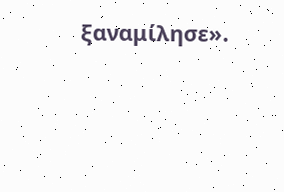ξαναμίλησε».